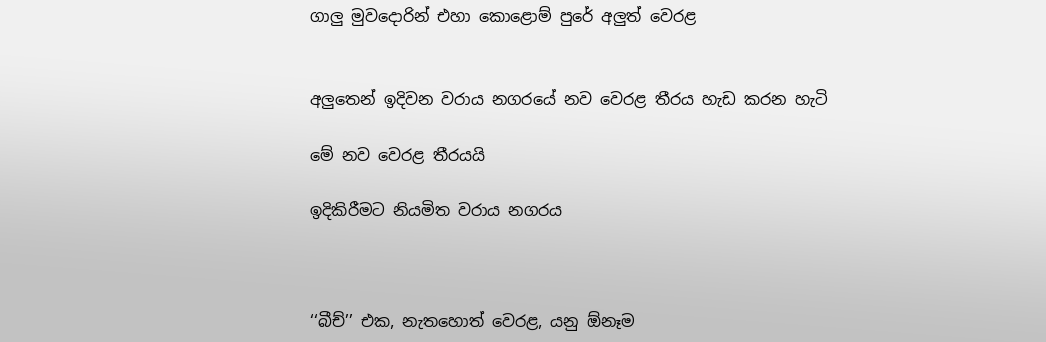ගාලු මුවදොරින් එහා කොළොම් පුරේ අලුත් වෙරළ


අලුතෙන් ඉදිවන වරාය නගරයේ නව වෙරළ තීරය හැඩ කරන හැටි

මේ නව වෙරළ තීරයයි

ඉදිකිරීමට නියමිත වරාය නගරය



‘‘බීච්’’ එක, නැතහොත් වෙරළ, යනු ඕනෑම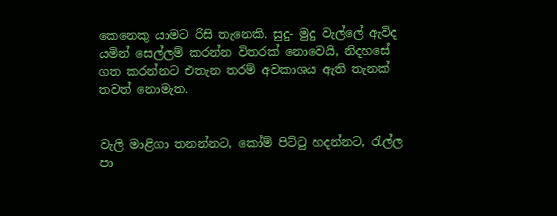කෙනෙකු යාමට රිසි තැනෙකි. සුදු- මුදු වැල්ලේ ඇවිද යමින් සෙල්ලම් කරන්න විතරක් නොවෙයි, නිදහසේ ගත කරන්නට එතැන තරම් අවකාශය ඇති තැනක් තවත් නොමැත.


වැලි මාළිගා තනන්නට, කෝම් පිට්ටු හදන්නට, රැල්ල පා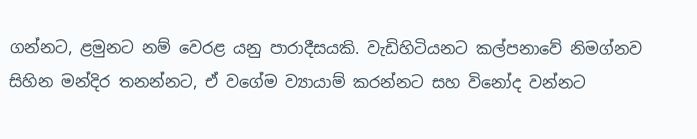ගන්නට, ළමුනට නම් වෙරළ යනු පාරාදීසයකි. වැඩිහිටියනට කල්පනාවේ නිමග්නව සිහින මන්දිර තනන්නට, ඒ වගේම ව්‍යායාම් කරන්නට සහ විනෝද වන්නට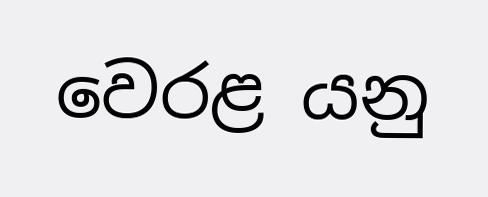වෙරළ යනු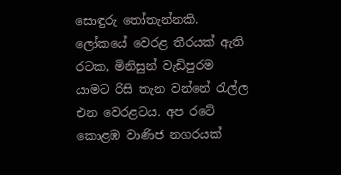සොඳුරු තෝතැන්නකි.
ලෝකයේ වෙරළ තීරයක් ඇති රටක, මිනිසුන් වැඩිපුරම යාමට රිසි තැන වන්නේ රැල්ල එන වෙරළටය. අප රටේ කොළඹ වාණිජ නගරයක්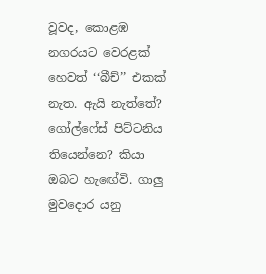වූවද, කොළඹ නගරයට වෙරළක් හෙවත් ‘‘බීච්’’ එකක් නැත. ඇයි නැත්තේ? ගෝල්ෆේස් පිට්ටනිය තියෙන්නෙ? කියා ඔබට හැඟේවි. ගාලු මුවදොර යනු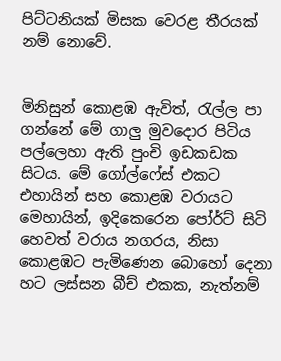පිට්ටනියක් මිසක වෙරළ තීරයක් නම් නොවේ.


මිනිසුන් කොළඹ ඇවිත්, රැල්ල පා ගන්නේ මේ ගාලු මුවදොර පිටිය පල්ලෙහා ඇති පුංචි ඉඩකඩක සිටය. මේ ගෝල්ෆේස් එකට එහායින් සහ කොළඹ වරායට මෙහායින්, ඉදිකෙරෙන පෝර්ට් සිටි හෙවත් වරාය නගරය, නිසා කොළඹට පැමිණෙන බොහෝ දෙනා හට ලස්සන බීච් එකක, නැත්නම්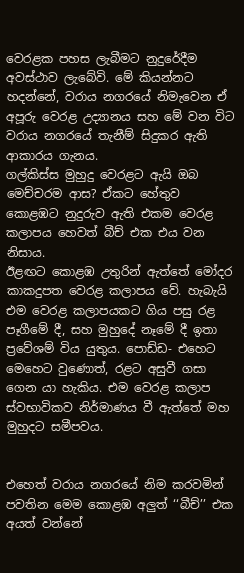වෙරළක පහස ලැබීමට නුදුරේදීම අවස්ථාව ලැබේවි. මේ කියන්නට හදන්නේ, වරාය නගරයේ නිමැවෙන ඒ අපූරු වෙරළ උද්‍යානය සහ මේ වන විට වරාය නගරයේ තැනීම් සිදුකර ඇති ආකාරය ගැනය.
ගල්කිස්ස මුහුදු වෙරළට ඇයි ඔබ මෙච්චරම ආස? ඒකට හේතුව කොළඹට නුදුරුව ඇති එකම වෙරළ කලාපය හෙවත් බීච් එක එය වන නිසාය.
ඊළඟට කොළඹ උතුරින් ඇත්තේ මෝදර කාකදුපත වෙරළ කලාපය වේ. හැබැයි එම වෙරළ කලාපයකට ගිය පසු රළ පෑගීමේ දී, සහ මුහුදේ නෑමේ දී ඉතා ප්‍රවේශම් විය යුතුය. පොඩ්ඩ- එහෙට මෙහෙට වුණොත්, රළට අසුවී ගසා ගෙන යා හැකිය. එම වෙරළ කලාප ස්වභාවිකව නිර්මාණය වී ඇත්තේ මහ මුහුදට සමීපවය.


එහෙත් වරාය නගරයේ නිම කරවමින් පවතින මෙම කොළඹ අලුත් ‘‘බීච්’’ එක අයත් වන්නේ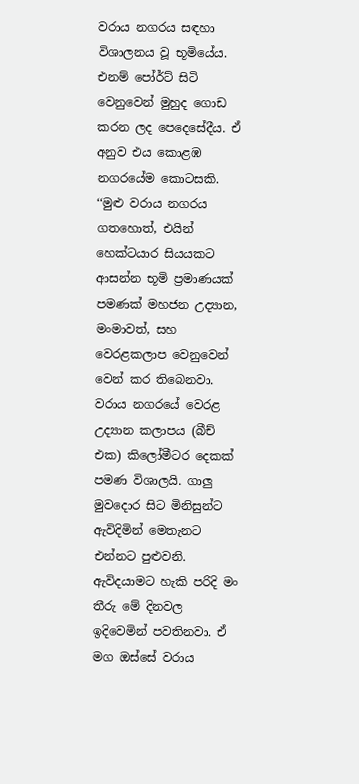වරාය නගරය සඳහා විශාලනය වූ භූමියේය. එනම් පෝර්ට් සිටි වෙනුවෙන් මුහුද ගොඩ කරන ලද පෙදෙසේදීය. ඒ අනුව එය කොළඹ නගරයේම කොටසකි.
‘‘මුළු වරාය නගරය ගතහොත්, එයින් හෙක්ටයාර සියයකට ආසන්න භූමි ප්‍රමාණයක් පමණක් මහජන උද්‍යාන, මංමාවත්, සහ වෙරළකලාප වෙනුවෙන් වෙන් කර තිබෙනවා. වරාය නගරයේ වෙරළ උද්‍යාන කලාපය (බීච් එක) කිලෝමීටර දෙකක් පමණ විශාලයි. ගාලු මුවදොර සිට මිනිසුන්ට ඇවිදිමින් මෙතැනට එන්නට පුළුවනි. ඇවිදයාමට හැකි පරිදි මං තීරු මේ දිනවල ඉදිවෙමින් පවතිනවා. ඒ මග ඔස්සේ වරාය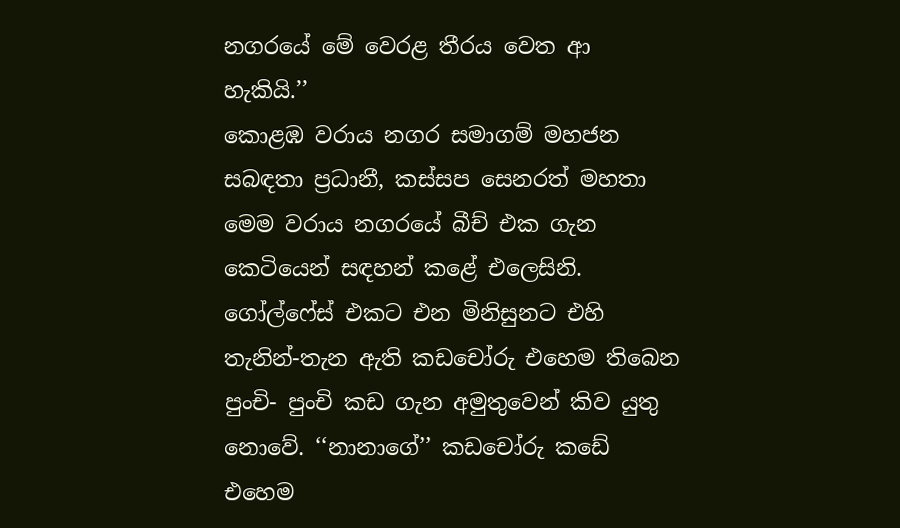නගරයේ මේ වෙරළ තීරය වෙත ආ හැකියි.’’
කොළඹ වරාය නගර සමාගම් මහජන සබඳතා ප්‍රධානී, කස්සප සෙනරත් මහතා මෙම වරාය නගරයේ බීච් එක ගැන කෙටියෙන් සඳහන් කළේ එලෙසිනි. ගෝල්ෆේස් එකට එන මිනිසුනට එහි තැනින්-තැන ඇති කඩචෝරු එහෙම තිබෙන පුංචි- පුංචි කඩ ගැන අමුතුවෙන් කිව යුතු නොවේ. ‘‘නානාගේ’’ කඩචෝරු කඩේ එහෙම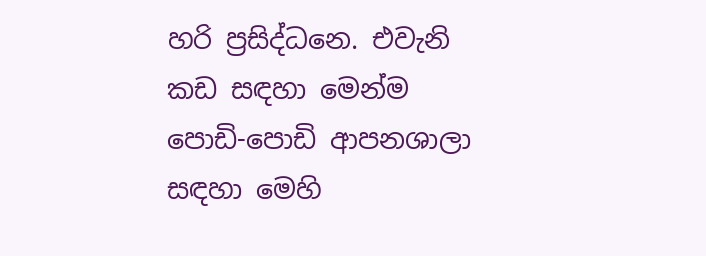හරි ප්‍රසිද්ධනෙ. එවැනි කඩ සඳහා මෙන්ම පොඩි-පොඩි ආපනශාලා සඳහා මෙහි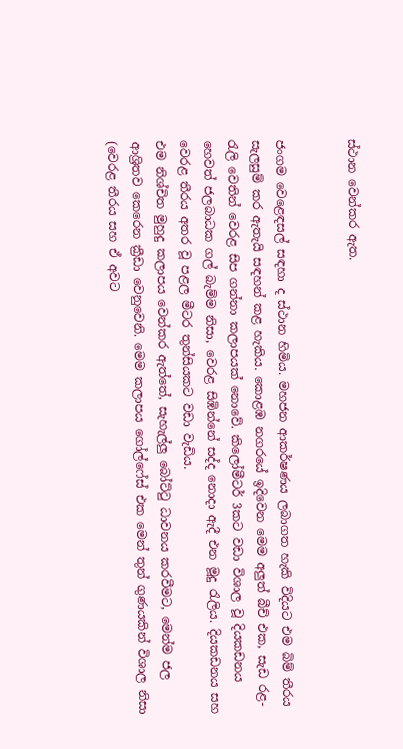ස්ථාන වෙන්කර ඇත.


ජංගම වෙළෙඳසල් සඳහා ද ස්ථාන හිමිය. මහජන ආකර්ෂණය ලබාගත හැකි විදියට එම බිම් තීරය සැලසුම් කර ඇතැයි සඳහන් කළ හැකිය. කොළඹ නගරයේ ඉදිවෙන මෙම අලුත් බීච් එක, සැඩ රළ-රැලි වෙතින් වෙරළ සිප ගන්නා කලාපයක් නොවේ. කිලෝමීටර් 3කට වඩා විශාල වූ දියකඩනය හෙවත් ජලබාධක ගල් බැම්ම නිසා, වෙරළ සිඹින්නේ සද්ද නොදා ඇදී එන මූදු රැලිය. දියකඩනය සහ වෙරළ තීරය අතර වූ පළල මීටර තුන්සියකට වඩා වැඩිය.
එම නිශ්චිත මුහුදු කලාපය වෙන්කර ඇත්තේ, සැහැල්ලු බෝට්ටු ධාවනය කරවීමට, මෙන්ම ජල ආශ්‍රිතව කෙරෙන ක්‍රීඩා වෙනුවෙනි. මෙම කලාපය ගෝල්ෆේස් එක මෙන් තුන් ගුණයකින් විශාල නිසා (වෙරළ තීරය සහ ඒ අවට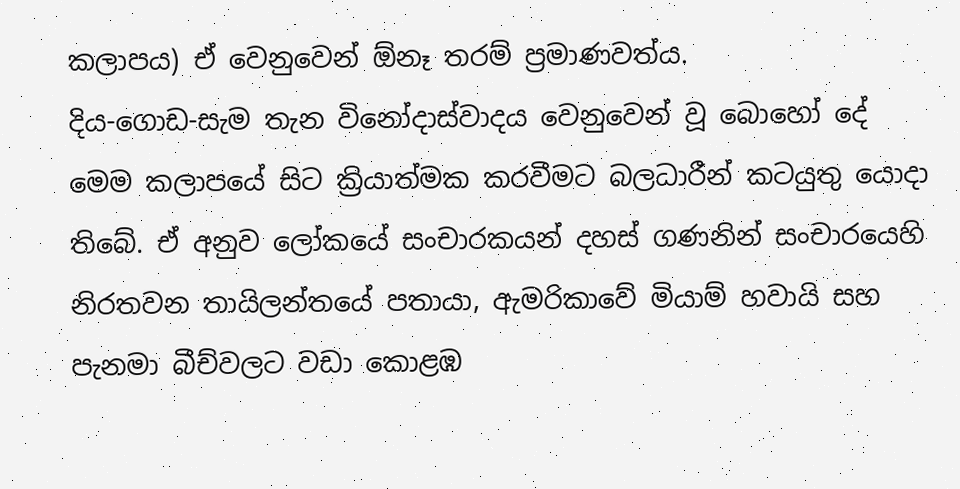කලාපය) ඒ වෙනුවෙන් ඕනෑ තරම් ප්‍රමාණවත්ය.
දිය-ගොඩ-සැම තැන විනෝදාස්වාදය වෙනුවෙන් වූ බොහෝ දේ මෙම කලාපයේ සිට ක්‍රියාත්මක කරවීමට බලධාරීන් කටයුතු යොදා තිබේ. ඒ අනුව ලෝකයේ සංචාරකයන් දහස් ගණනින් සංචාරයෙහි නිරතවන තායිලන්තයේ පතායා, ඇමරිකාවේ මියාම් හවායි සහ පැනමා බීච්වලට වඩා කොළඹ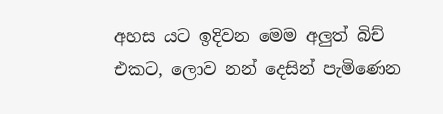අහස යට ඉදිවන මෙම අලුත් බිච් එකට, ලොව නන් දෙසින් පැමිණෙන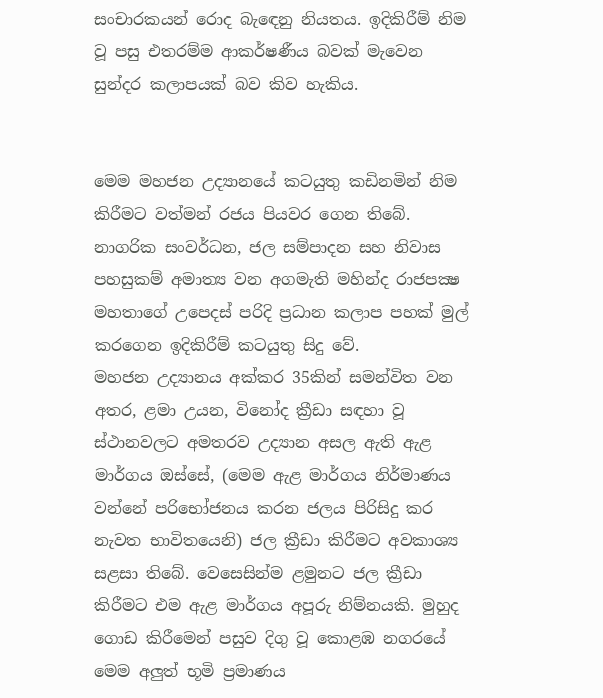සංචාරකයන් රොද බැඳෙනු නියතය. ඉදිකිරීම් නිම වූ පසු එතරම්ම ආකර්ෂණීය බවක් මැවෙන සුන්දර කලාපයක් බව කිව හැකිය.


මෙම මහජන උද්‍යානයේ කටයුතු කඩිනමින් නිම කිරීමට වත්මන් රජය පියවර ගෙන තිබේ. නාගරික සංවර්ධන, ජල සම්පාදන සහ නිවාස පහසුකම් අමාත්‍ය වන අගමැති මහින්ද රාජපක්‍ෂ මහතාගේ උපෙදස් පරිදි ප්‍රධාන කලාප පහක් මුල් කරගෙන ඉදිකිරීම් කටයුතු සිදු වේ.
මහජන උද්‍යානය අක්කර 35කින් සමන්විත වන අතර, ළමා උයන, විනෝද ක්‍රීඩා සඳහා වූ ස්ථානවලට අමතරව උද්‍යාන අසල ඇති ඇළ මාර්ගය ඔස්සේ, (මෙම ඇළ මාර්ගය නිර්මාණය වන්නේ පරිභෝජනය කරන ජලය පිරිසිදු කර නැවත භාවිතයෙනි) ජල ක්‍රීඩා කිරීමට අවකාශ්‍ය සළසා තිබේ. වෙසෙසින්ම ළමුනට ජල ක්‍රීඩා කිරීමට එම ඇළ මාර්ගය අපූරු නිම්නයකි. මුහුද ගොඩ කිරීමෙන් පසුව දිගු වූ කොළඹ නගරයේ මෙම අලුත් භූමි ප්‍රමාණය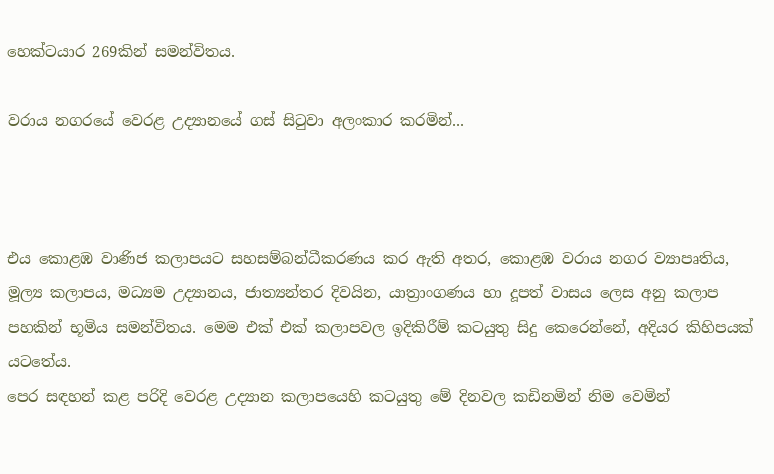හෙක්ටයාර 269කින් සමන්විතය.

වරාය නගරයේ වෙරළ උද්‍යානයේ ගස් සිටුවා අලංකාර කරමින්...



එය කොළඹ වාණිජ කලාපයට සහසම්බන්ධීකරණය කර ඇති අතර, කොළඹ වරාය නගර ව්‍යාපෘතිය, මූල්‍ය කලාපය, මධ්‍යම උද්‍යානය, ජාත්‍යන්තර දිවයින, යාත්‍රාංගණය හා දූපත් වාසය ලෙස අනු කලාප පහකින් භූමිය සමන්විතය. මෙම එක් එක් කලාපවල ඉදිකිරීම් කටයුතු සිදු කෙරෙන්නේ, අදියර කිහිපයක් යටතේය.
පෙර සඳහන් කළ පරිදි වෙරළ උද්‍යාන කලාපයෙහි කටයුතු මේ දිනවල කඩිනමින් නිම වෙමින්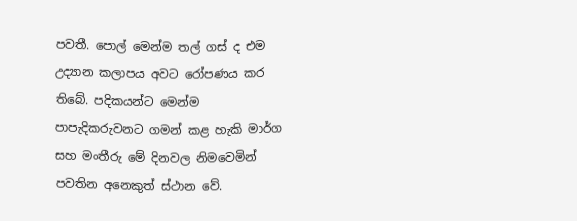පවතී. පොල් මෙන්ම තල් ගස් ද එම උද්‍යාන කලාපය අවට රෝපණය කර තිබේ. පදිකයන්ට මෙන්ම පාපැදිකරුවනට ගමන් කළ හැකි මාර්ග සහ මංතීරු මේ දිනවල නිමවෙමින් පවතින අනෙකුත් ස්ථාන වේ.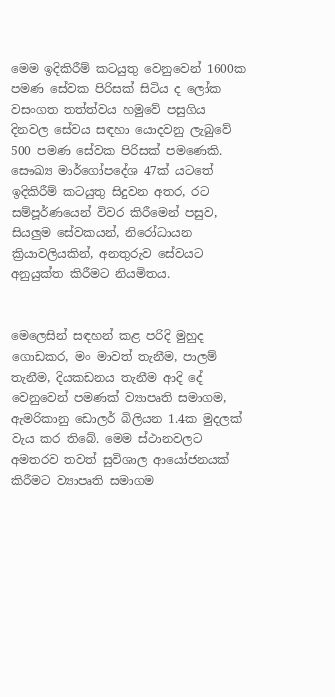මෙම ඉදිකිරීම් කටයුතු වෙනුවෙන් 1600ක පමණ සේවක පිරිසක් සිටිය ද ලෝක වසංගත තත්ත්වය හමුවේ පසුගිය දිනවල සේවය සඳහා යොදවනු ලැබුවේ 500 පමණ සේවක පිරිසක් පමණෙකි.
සෞඛ්‍ය මාර්ගෝපදේශ 47ක් යටතේ ඉදිකිරීම් කටයුතු සිදුවන අතර, රට සම්පූර්ණයෙන් විවර කිරීමෙන් පසුව, සියලුම සේවකයන්, නිරෝධායන ක්‍රියාවලියකින්, අනතුරුව සේවයට අනුයුක්ත කිරීමට නියමිතය.


මෙලෙසින් සඳහන් කළ පරිදි මුහුද ගොඩකර, මං මාවත් තැනීම, පාලම් තැනීම, දියකඩනය තැනීම ආදි දේ වෙනුවෙන් පමණක් ව්‍යාපෘති සමාගම, ඇමරිකානු ඩොලර් බිලියන 1.4ක මුදලක් වැය කර තිබේ. මෙම ස්ථානවලට අමතරව තවත් සුවිශාල ආයෝජනයක් කිරීමට ව්‍යාපෘති සමාගම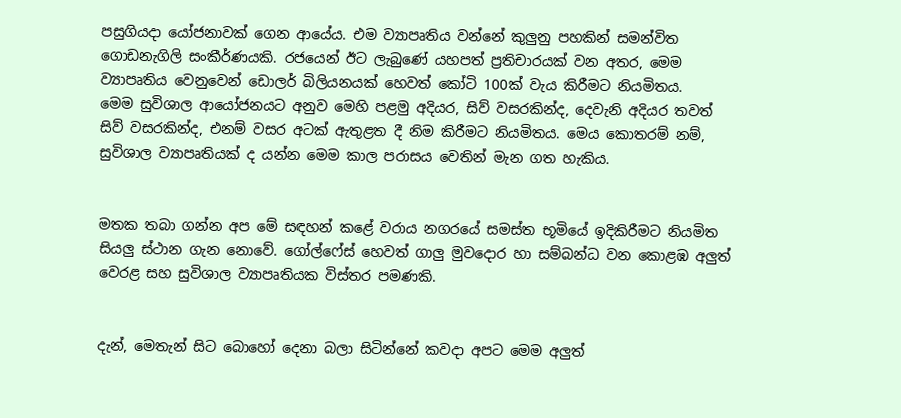පසුගියදා යෝජනාවක් ගෙන ආයේය. එම ව්‍යාපෘතිය වන්නේ කුලුනු පහකින් සමන්විත ගොඩනැගිලි සංකීර්ණයකි. රජයෙන් ඊට ලැබුණේ යහපත් ප්‍රතිචාරයක් වන අතර, මෙම ව්‍යාපෘතිය වෙනුවෙන් ඩොලර් බිලියනයක් හෙවත් කෝටි 100ක් වැය කිරීමට නියමිතය.
මෙම සුවිශාල ආයෝජනයට අනුව මෙහි පළමු අදියර, සිව් වසරකින්ද, දෙවැනි අදියර තවත් සිව් වසරකින්ද, එනම් වසර අටක් ඇතුළත දී නිම කිරීමට නියමිතය. මෙය කොතරම් නම්, සුවිශාල ව්‍යාපෘතියක් ද යන්න මෙම කාල පරාසය වෙතින් මැන ගත හැකිය.


මතක තබා ගන්න අප මේ සඳහන් කළේ වරාය නගරයේ සමස්ත භූමියේ ඉදිකිරීමට නියමිත සියලු ස්ථාන ගැන නොවේ. ගෝල්ෆේස් හෙවත් ගාලු මුවදොර හා සම්බන්ධ වන කොළඹ අලුත් වෙරළ සහ සුවිශාල ව්‍යාපෘතියක විස්තර පමණකි.


දැන්, මෙතැන් සිට බොහෝ දෙනා බලා සිටින්නේ කවදා අපට මෙම අලුත්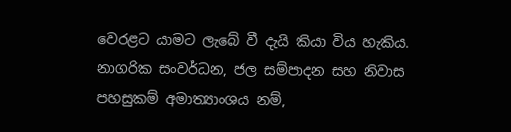වෙරළට යාමට ලැබේ වී දැයි කියා විය හැකිය. නාගරික සංවර්ධන, ජල සම්පාදන සහ නිවාස පහසුකම් අමාත්‍යාංශය නම්,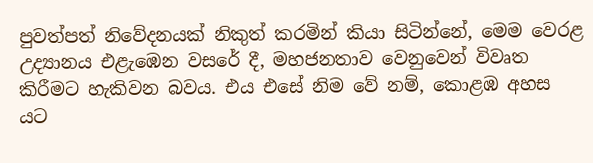පුවත්පත් නිවේදනයක් නිකුත් කරමින් කියා සිටින්නේ, මෙම වෙරළ උද්‍යානය එළැඹෙන වසරේ දී, මහජනතාව වෙනුවෙන් විවෘත කිරීමට හැකිවන බවය. එය එසේ නිම වේ නම්, කොළඹ අහස යට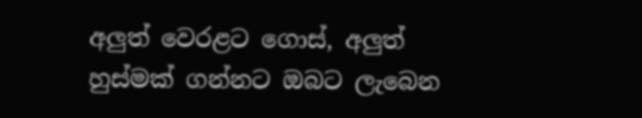අලුත් වෙරළට ගොස්, අලුත් හුස්මක් ගන්නට ඔබට ලැබෙන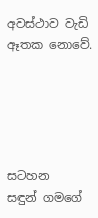අවස්ථාව වැඩි ඈතක නොවේ.





සටහන
සඳුන් ගමගේ